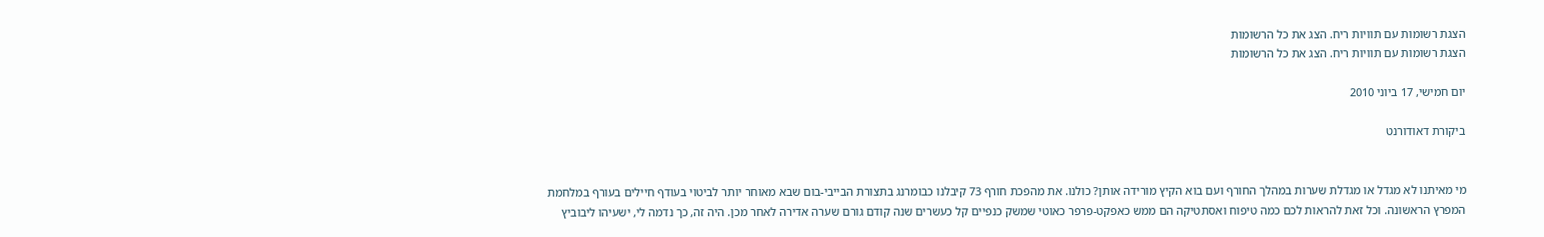הצגת רשומות עם תוויות ריח. הצג את כל הרשומות
הצגת רשומות עם תוויות ריח. הצג את כל הרשומות

יום חמישי, 17 ביוני 2010

ביקורת דאודורנט


מי מאיתנו לא מגדל או מגדלת שערות במהלך החורף ועם בוא הקיץ מורידה אותן? כולנו. את מהפכת חורף 73 קיבלנו כבומרנג בתצורת הבייבי-בום שבא מאוחר יותר לביטוי בעודף חיילים בעורף במלחמת המפרץ הראשונה. וכל זאת להראות לכם כמה טיפוח ואסתטיקה הם ממש כאפקט-פרפר כאוטי שמשק כנפיים קל כעשרים שנה קודם גורם שערה אדירה לאחר מכן. היה זה, כך נדמה לי, ישעיהו ליבוביץ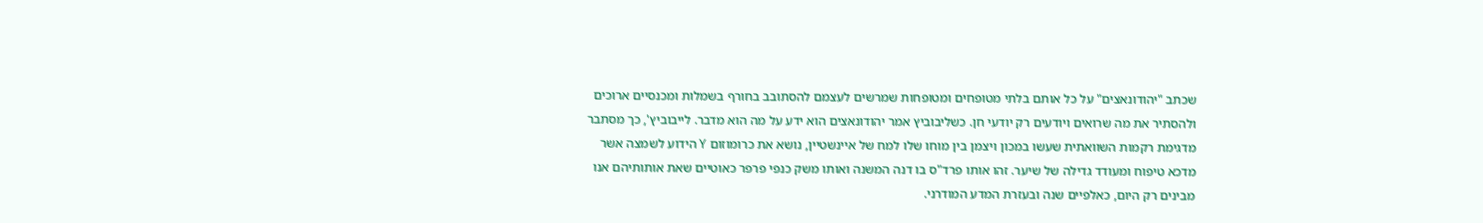שכתב "יהודונאצים" על כל אותם בלתי מטופחים ומטופחות שמרשים לעצמם להסתובב בחורף בשמלות ומכנסיים ארוכים ולהסתיר את מה שרואים ויודעים רק יודעי חן. כשליבוביץ אמר יהודונאצים הוא ידע על מה הוא מדבר. לייבוביץ', כך מסתבר מדגימת רקמות השוואתית שעשו במכון ויצמן בין מוחו שלו למח של איינשטיין, נושא את כרומוזום Y הידוע לשמצה אשר מדכא טיפוח ומעודד גדילה של שיער. זהו אותו פרד"ס בו דנה המשנה ואותו משק כנפי פרפר כאוטיים שאת אותותיהם אנו מבינים רק היום, כאלפיים שנה ובעזרת המדע המודרני.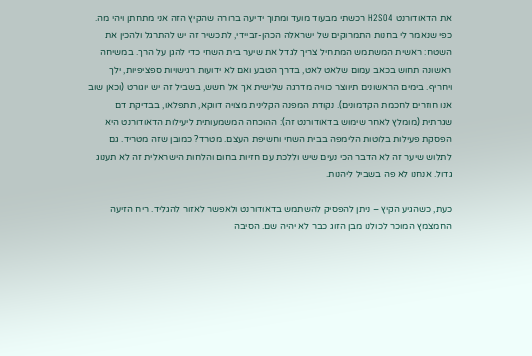את הדאודורנט H2SO4 רכשתי מבעוד מועד ומתוך ידיעה ברורה שהקיץ הזה אני מתחתן ויהי מה. כפי שנאמר לי בחנות התמרוקים של ישראלה הכהן-זביידי, לתכשיר זה יש להתרגל ולהכין את השטח: ראשית המשתמש המתחיל צריך לגדל את שיער בית השחי כדי להגן על הרך. במשיחה ראשונה תחוש בכאב עמום שלאט לאט, בדרך הטבע ואם לא ידועות רגישויות ספציפיות, ילך ויחריף. בימים הראשונים תיווצר כוויה מדרגה שלישית אך אל חשש, בשביל זה יש יוגורט (וכאן שוב אנו חוזרים לחכמת הקדמונים). נקודת המפנה הקלינית מצויה דווקא, תתפלאו, בבדיקת דם שגרתית (מומלץ לאחר שימוש בדאודורנט זה): ההוכחה המשמעותית ליעילות הדאודורנט היא הפסקת פעילות בלוטות הלימפה בבית השחי וחשיפת העצם. מטרד? כמובן שזה מטריד. גם לתלוש שיער זה לא הדבר הכי נעים שיש וללכת עם חזיות בחום והלחות הישראלית זה לא תענוג גדול. אנחנו לא פה בשביל ליהנות.

כעת, כשהגיע הקיץ – ניתן להפסיק להשתמש בדאודורנט ולאפשר לאזור להגליד. ריח הזיעה החמצמץ המוכר לכולנו מבן הזוג כבר לא יהיה שם. הסיבה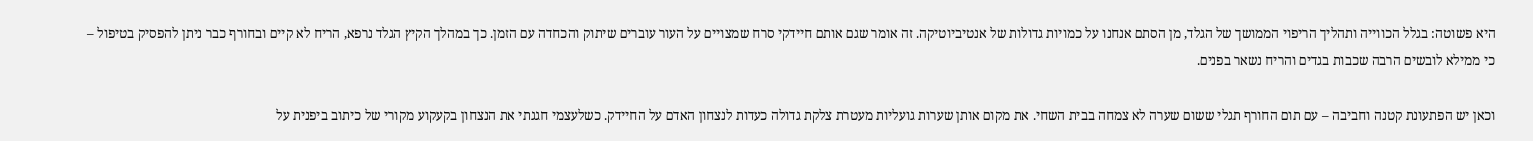היא פשוטה: בגלל הכווייה ותהליך הריפוי הממושך של הגלד, מן הסתם אנחנו על כמויות גדולות של אנטיביוטיקה. זה אומר שגם אותם חיידקי סרח שמצויים על העור עוברים שיתוק והכחדה עם הזמן. כך במהלך הקיץ הגלד נרפא, הריח לא קיים ובחורף כבר ניתן להפסיק בטיפול – כי ממילא לובשים הרבה שכבות בגדים והריח נשאר בפנים.

וכאן יש הפתעונת קטנה וחביבה – עם תום החורף תגלי ששום שערה לא צמחה בבית השחי. את מקום אותן שערות גועליות מעטרת צלקת גדולה כעדות לנצחון האדם על החיידק. כשלעצמי חגגתי את הנצחון בקעקוע מקורי של כיתוב ביפנית על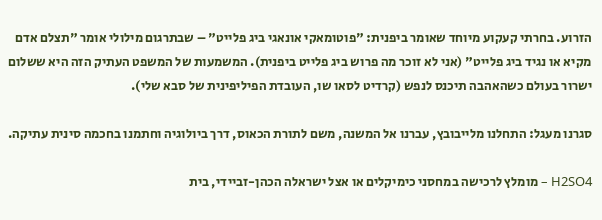הזרוע. בחרתי קעקוע מיוחד שאומר ביפנית: "פוטומאקי אונאגי ביג פלייט" – שבתרגום מילולי אומר "תצלם אדם מקיא או נגיד ביג פלייט" (אני לא זוכר מה פרוש ביג פלייט ביפנית). המשמעות של המשפט העתיק הזה היא ששלום ישרור בעולם כשהאהבה תיכנס לנפש (קרדיט לסאו שו, העובדת הפיליפינית של סבא שלי).

סגרנו מעגל: התחלנו מלייבובץ, עברנו אל המשנה, משם לתורת הכאוס, דרך ביולוגיה וחתמנו בחכמה סינית עתיקה.

H2SO4 – מומלץ לרכישה במחסני כימיקלים או אצל ישראלה הכהן-זביידי, בית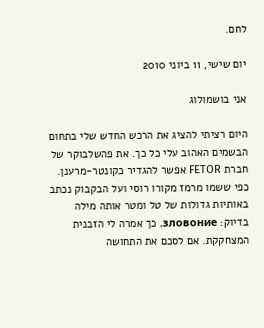לחם.

יום שישי, 11 ביוני 2010

אני בושמולוג

היום רציתי להציג את הרכש החדש שלי בתחום הבשמים האהוב עלי כל כך. את פהשלבוקר של חברת FETOR אפשר להגדיר כקונטר-מרענן. כפי ששמו מרמז מקורו רוסי ועל הבקבוק נכתב באותיות גדולות של טל ומטר אותה מילה בדיוק: зловоние. כך אמרה לי הזבנית המצחקקת. אם לסכם את התחושה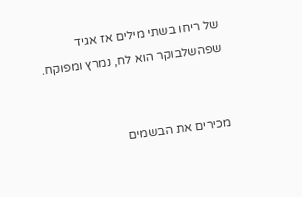של ריחו בשתי מילים אז אגיד שפהשלבוקר הוא לח, נמרץ ומפוקח.


מכירים את הבשמים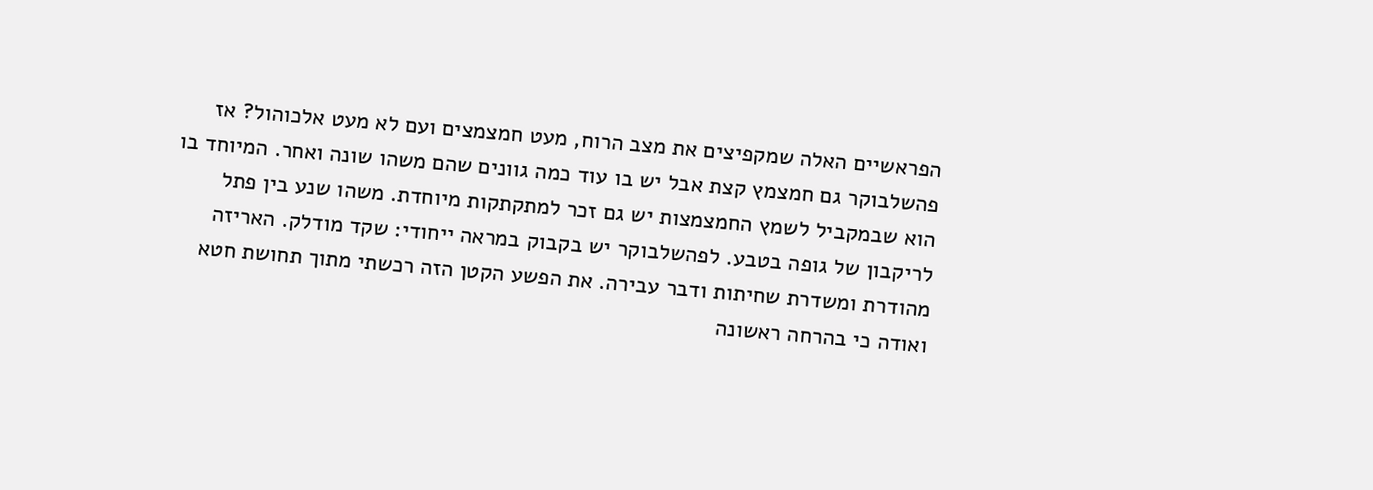הפראשיים האלה שמקפיצים את מצב הרוח, מעט חמצמצים ועם לא מעט אלכוהול? אז פהשלבוקר גם חמצמץ קצת אבל יש בו עוד כמה גוונים שהם משהו שונה ואחר. המיוחד בו הוא שבמקביל לשמץ החמצמצות יש גם זכר למתקתקות מיוחדת. משהו שנע בין פתל לריקבון של גופה בטבע. לפהשלבוקר יש בקבוק במראה ייחודי: שקד מודלק. האריזה מהודרת ומשדרת שחיתות ודבר עבירה. את הפשע הקטן הזה רכשתי מתוך תחושת חטא ואודה כי בהרחה ראשונה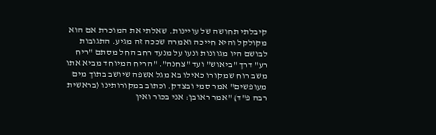קיבלתי תחושה של עויינות. שאלתי את המוכרת אם הוא מקולקל והיא חייכה ואמרה שככה זה מגיע. התגובות לבושם היו מגוונות ונעו על מנעד רחב החל מסתם "ריח רע" דרך "ביאוש" ועד "צחנה". "הריח המיוחד מביא אתו משב רוח שמקורו כאילו בא מגל אשפה שיושב בתוך מים מעופשים" אמר סמי ובצדק. וכתוב במקורותינו (בראשית רבה פ"ד) "אמר ראובן: אני בכור ואין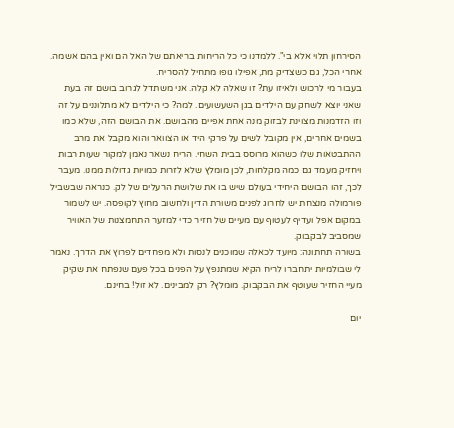הסירחון תלוי אלא בי". ללמדנו כי כל הריחות בריאתם של האל הם ואין בהם אשמה. אחרי הכל, גם כשצדיק מת, אפילו גופו מתחיל להסריח.
בעבור מי לרכוש ולאיזו עת? זו שאלה לא קלה. אני משתדל לגרוב בושם זה בעת שאני יוצא לשחק עם הילדים בגן השעשועים. למה? כי הילדים לא מתלוננים על זה וזו הזדמנות מצוינת לבזוק מנה אחת אפיים מהבושם. את הבושם הזה, שלא כמו בשמים אחרים, אין מקובל לשים על פרקי היד או הצוואר והוא מקבל את מרב ההתבטאות שלו כשהוא מרוסס בבית השחי. הריח נשאר נאמן למקור שעות רבות ויחזיק מעמד גם כמה מקלחות, לכן מומלץ שלא לזרות כמויות גדולות ממנו. מעבר לכך, זהו הבושם היחידי בעולם שיש בו את שלושת הרעלים של לק. כנראה שבשביל פורמולה מנצחת יש לחרוג לפנים משורת הדין ולחשוב מחוץ לקופסה. יש לשמור במקום אפל ועדיף לעטוף עם מעיים של חזיר כדי למזער התחמצנות של האוויר שמסביב לבקבוק.
בשורה תחתונה: מיועד לכאלה שמוכנים לנסות ולא מפחדים לפרוץ את הדרך. נאמר לי שבולמיות יתחברו לריח הקיא שמתנפץ על הפנים בכל פעם שנפתח את שקיק מעיי החזיר שעוטף את הבקבוק. מומלץ? רק למבינים. לא זול! בחינם.

יום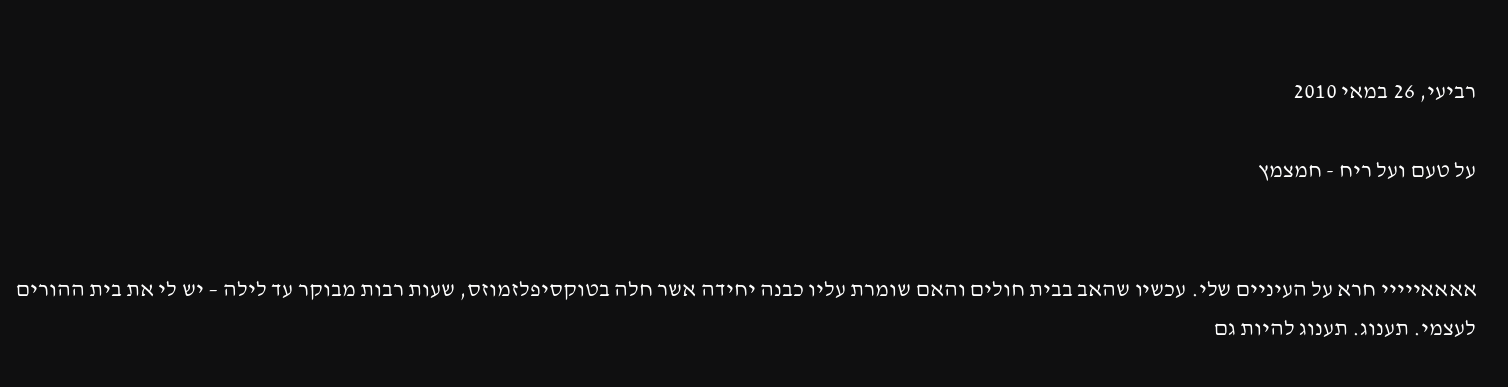רביעי, 26 במאי 2010

על טעם ועל ריח - חמצמץ


אאאאייייי חרא על העיניים שלי. עכשיו שהאב בבית חולים והאם שומרת עליו כבנה יחידה אשר חלה בטוקסיפלזמוזס, שעות רבות מבוקר עד לילה – יש לי את בית ההורים לעצמי. תענוג. תענוג להיות גם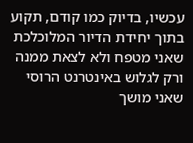עכשיו, בדיוק כמו קודם, תקוע בתוך יחידת הדיור המלוכלכת שאני מטפח ולא לצאת ממנה ורק לגלוש באינטרנט הרוסי שאני מושך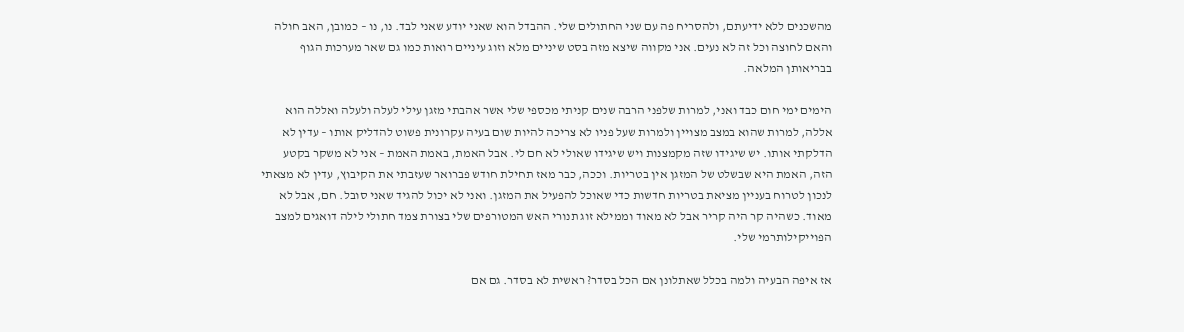מהשכנים ללא ידיעתם, ולהסריח פה עם שני החתולים שלי. ההבדל הוא שאני יודע שאני לבד. נו, נו – כמובן, האב חולה והאם לחוצה וכל זה לא נעים. אני מקווה שיצא מזה בסט שיניים מלא וזוג עיניים רואות כמו גם שאר מערכות הגוף בבריאותן המלאה.

הימים ימי חום כבד ואני, למרות שלפני הרבה שנים קניתי מכספי שלי אשר אהבתי מזגן עילי לעלה ולעלה ואללה הוא אללה, למרות שהוא במצב מצויין ולמרות שעל פניו לא צריכה להיות שום בעיה עקרונית פשוט להדליק אותו – עדין לא הדלקתי אותו. יש שיגידו שזה מקמצנות ויש שיגידו שאולי לא חם לי. אבל האמת, באמת האמת – אני לא משקר בקטע הזה, האמת היא שבשלט של המזגן אין בטריות. וככה, כבר מאז תחילת חודש פברואר שעזבתי את הקיבוץ, עדין לא מצאתי לנכון לטרוח בעניין מציאת בטריות חדשות כדי שאוכל להפעיל את המזגן. ואני לא יכול להגיד שאני סובל. חם, אבל לא מאוד. כשהיה קר היה קריר אבל לא מאוד וממילא זוג תנורי האש המטורפים שלי בצורת צמד חתולי לילה דואגים למצב הפוייקילותרמי שלי.

אז איפה הבעיה ולמה בכלל שאתלונן אם הכל בסדר? ראשית לא בסדר. גם אם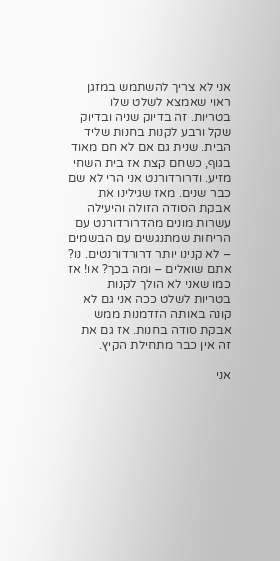אני לא צריך להשתמש במזגן ראוי שאמצא לשלט שלו בטריות. זה בדיוק שניה ובדיוק שקל ורבע לקנות בחנות שליד הבית. שנית גם אם לא חם מאוד בגוף, כשחם קצת אז בית השחי מזיע. ודרורדורנט אני הרי לא שם כבר שנים. מאז שגילינו את אבקת הסודה הזולה והיעילה עשרות מונים מהדרורדורנט עם הריחות שמתנגשים עם הבשמים – לא קנינו יותר דרורדורנטים. נו? אתם שואלים – ומה בכך? או! אז כמו שאני לא הולך לקנות בטריות לשלט ככה אני גם לא קונה באותה הזדמנות ממש אבקת סודה בחנות. אז גם את זה אין כבר מתחילת הקיץ.

אני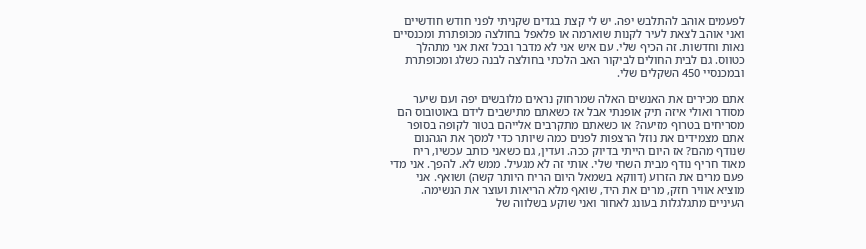לפעמים אוהב להתלבש יפה. יש לי קצת בגדים שקניתי לפני חודש חודשיים ואני אוהב לצאת לעיר לקנות שוארמה או פלאפל בחולצה מכופתרת ומכנסיים נאות וחדשות. זה הכיף שלי. עם איש אני לא מדבר ובכל זאת אני מתהלך כטווס. גם לבית החולים לביקור האב הלכתי בחולצה לבנה כשלג ומכופתרת ובמכנסיי 450 השקלים שלי.

אתם מכירים את האנשים האלה שמרחוק נראים מלובשים יפה ועם שיער מסודר ואולי איזה תיק אופנתי אבל אז כשאתם מתישבים לידם באוטובוס הם מסריחים בטרוף מזיעה? או כשאתם מתקרבים אלייהם בטור לקופה בסופר אתם מצמידים את נוזל הרצפות לפנים כמה שיותר כדי למסך את הגהנום שנודף מהם? אז היום הייתי בדיוק ככה. ועדין, גם כשאני כותב עכשיו, ריח מאוד חריף נודף מבית השחי שלי. אותי זה לא מגעיל. ממש לא. להפך. אני מדי פעם מרים את הזרוע (דווקא בשמאל היום הריח היותר קשה) ושואף. אני מוציא אוויר חזק, מרים את היד, שואף מלא הריאות ועוצר את הנשימה. העיניים מתגלגלות בעונג לאחור ואני שוקע בשלווה של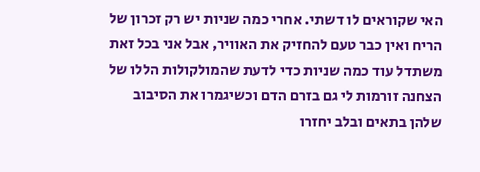האי שקוראים לו דשתי. אחרי כמה שניות יש רק זכרון של הריח ואין כבר טעם להחזיק את האוויר, אבל אני בכל זאת משתדל עוד כמה שניות כדי לדעת שהמולקולות הללו של הצחנה זורמות לי גם בזרם הדם וכשיגמרו את הסיבוב שלהן בתאים ובלב יחזרו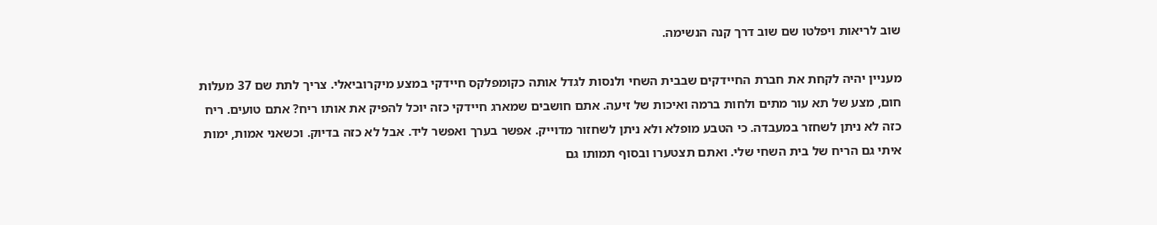שוב לריאות ויפלטו שם שוב דרך קנה הנשימה.

מעניין יהיה לקחת את חברת החיידקים שבבית השחי ולנסות לגדל אותה כקומפלקס חיידקי במצע מיקרוביאלי. צריך לתת שם 37 מעלות חום, מצע של תא עור מתים ולחות ברמה ואיכות של זיעה. אתם חושבים שמארג חיידקי כזה יוכל להפיק את אותו ריח? אתם טועים. ריח כזה לא ניתן לשחזר במעבדה. כי הטבע מופלא ולא ניתן לשחזור מדוייק. אפשר בערך ואפשר ליד. אבל לא כזה בדיוק. וכשאני אמות, ימות איתי גם הריח של בית השחי שלי. ואתם תצטערו ובסוף תמותו גם